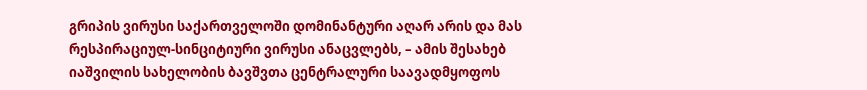გრიპის ვირუსი საქართველოში დომინანტური აღარ არის და მას რესპირაციულ-სინციტიური ვირუსი ანაცვლებს, – ამის შესახებ იაშვილის სახელობის ბავშვთა ცენტრალური საავადმყოფოს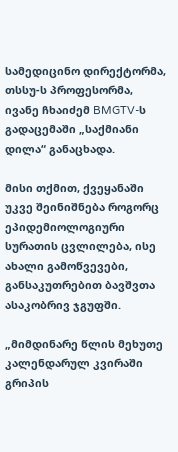სამედიცინო დირექტორმა, თსსუ-ს პროფესორმა, ივანე ჩხაიძემ BMGTV-ს გადაცემაში „საქმიანი დილა“ განაცხადა.

მისი თქმით, ქვეყანაში უკვე შეინიშნება როგორც ეპიდემიოლოგიური სურათის ცვლილება, ისე ახალი გამოწვევები, განსაკუთრებით ბავშვთა ასაკობრივ ჯგუფში.

„მიმდინარე წლის მეხუთე კალენდარულ კვირაში გრიპის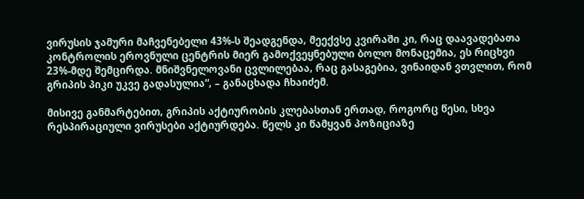ვირუსის ჯამური მაჩვენებელი 43%-ს შეადგენდა, მეექვსე კვირაში კი, რაც დაავადებათა კონტროლის ეროვნული ცენტრის მიერ გამოქვეყნებული ბოლო მონაცემია, ეს რიცხვი 23%-მდე შემცირდა. მნიშვნელოვანი ცვლილებაა, რაც გასაგებია, ვინაიდან ვთვლით, რომ გრიპის პიკი უკვე გადასულია“, – განაცხადა ჩხაიძემ.

მისივე განმარტებით, გრიპის აქტიურობის კლებასთან ერთად, როგორც წესი, სხვა რესპირაციული ვირუსები აქტიურდება. წელს კი წამყვან პოზიციაზე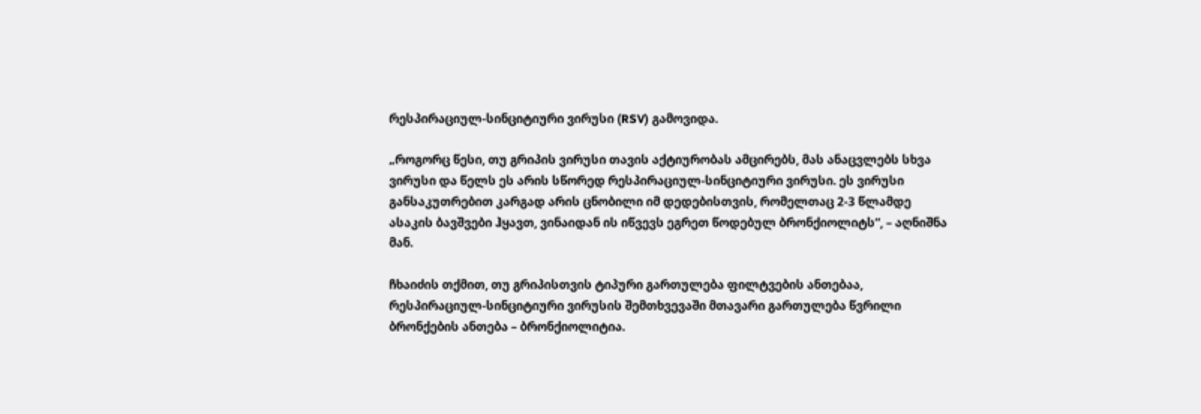რესპირაციულ-სინციტიური ვირუსი (RSV) გამოვიდა.

„როგორც წესი, თუ გრიპის ვირუსი თავის აქტიურობას ამცირებს, მას ანაცვლებს სხვა ვირუსი და წელს ეს არის სწორედ რესპირაციულ-სინციტიური ვირუსი. ეს ვირუსი განსაკუთრებით კარგად არის ცნობილი იმ დედებისთვის, რომელთაც 2-3 წლამდე ასაკის ბავშვები ჰყავთ, ვინაიდან ის იწვევს ეგრეთ წოდებულ ბრონქიოლიტს“, – აღნიშნა მან.

ჩხაიძის თქმით, თუ გრიპისთვის ტიპური გართულება ფილტვების ანთებაა, რესპირაციულ-სინციტიური ვირუსის შემთხვევაში მთავარი გართულება წვრილი ბრონქების ანთება – ბრონქიოლიტია.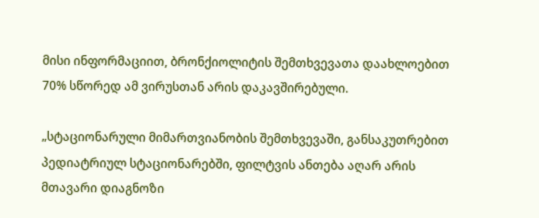მისი ინფორმაციით, ბრონქიოლიტის შემთხვევათა დაახლოებით 70% სწორედ ამ ვირუსთან არის დაკავშირებული.

„სტაციონარული მიმართვიანობის შემთხვევაში, განსაკუთრებით პედიატრიულ სტაციონარებში, ფილტვის ანთება აღარ არის მთავარი დიაგნოზი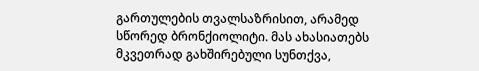გართულების თვალსაზრისით, არამედ სწორედ ბრონქიოლიტი. მას ახასიათებს მკვეთრად გახშირებული სუნთქვა,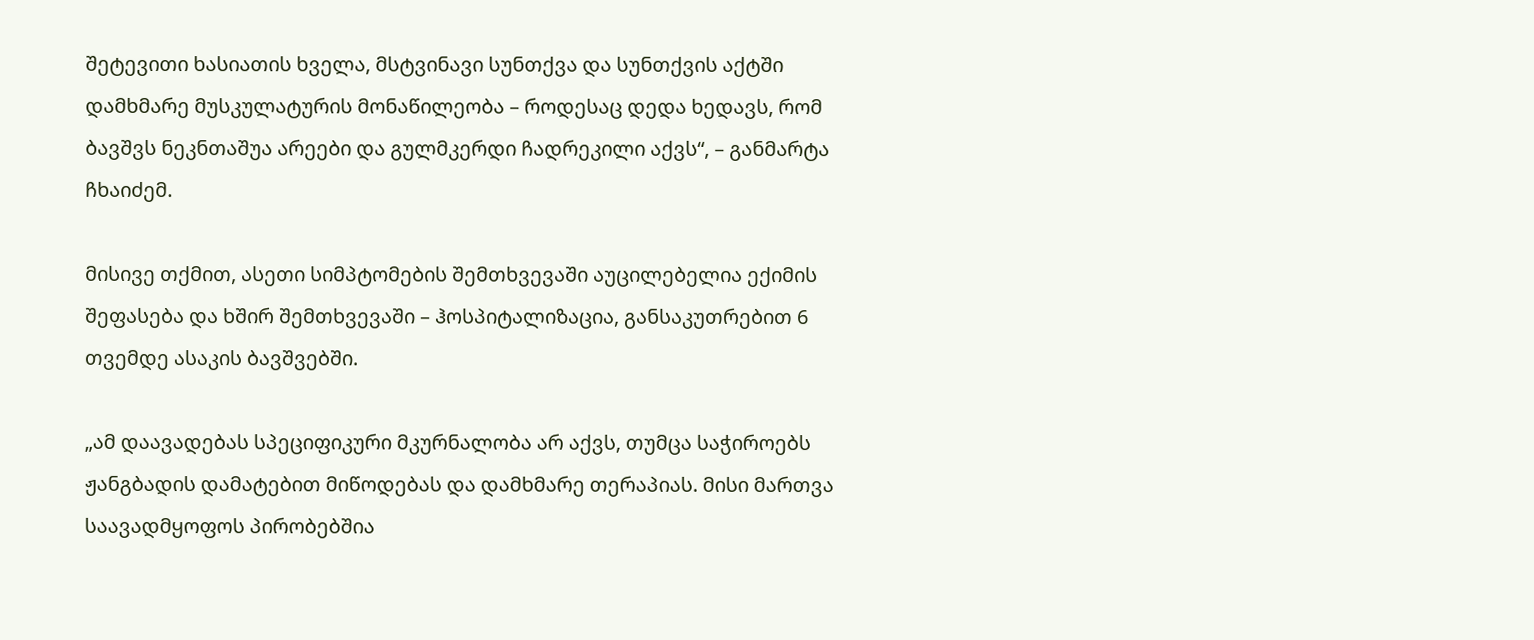შეტევითი ხასიათის ხველა, მსტვინავი სუნთქვა და სუნთქვის აქტში დამხმარე მუსკულატურის მონაწილეობა – როდესაც დედა ხედავს, რომ ბავშვს ნეკნთაშუა არეები და გულმკერდი ჩადრეკილი აქვს“, – განმარტა ჩხაიძემ.

მისივე თქმით, ასეთი სიმპტომების შემთხვევაში აუცილებელია ექიმის შეფასება და ხშირ შემთხვევაში – ჰოსპიტალიზაცია, განსაკუთრებით 6 თვემდე ასაკის ბავშვებში.

„ამ დაავადებას სპეციფიკური მკურნალობა არ აქვს, თუმცა საჭიროებს ჟანგბადის დამატებით მიწოდებას და დამხმარე თერაპიას. მისი მართვა საავადმყოფოს პირობებშია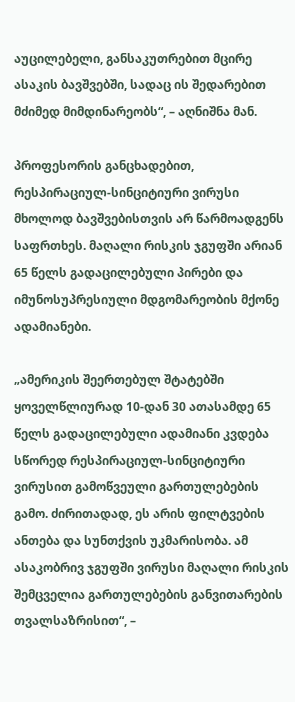აუცილებელი, განსაკუთრებით მცირე ასაკის ბავშვებში, სადაც ის შედარებით მძიმედ მიმდინარეობს“, – აღნიშნა მან.

პროფესორის განცხადებით, რესპირაციულ-სინციტიური ვირუსი მხოლოდ ბავშვებისთვის არ წარმოადგენს საფრთხეს. მაღალი რისკის ჯგუფში არიან 65 წელს გადაცილებული პირები და იმუნოსუპრესიული მდგომარეობის მქონე ადამიანები.

„ამერიკის შეერთებულ შტატებში ყოველწლიურად 10-დან 30 ათასამდე 65 წელს გადაცილებული ადამიანი კვდება სწორედ რესპირაციულ-სინციტიური ვირუსით გამოწვეული გართულებების გამო. ძირითადად, ეს არის ფილტვების ანთება და სუნთქვის უკმარისობა. ამ ასაკობრივ ჯგუფში ვირუსი მაღალი რისკის შემცველია გართულებების განვითარების თვალსაზრისით“, –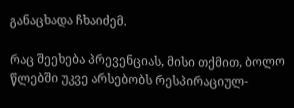განაცხადა ჩხაიძემ.

რაც შეეხება პრევენციას, მისი თქმით, ბოლო წლებში უკვე არსებობს რესპირაციულ-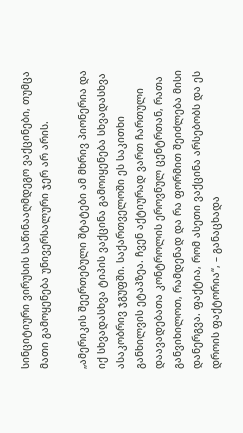სინციტიური ვირუსის საწინააღმდეგო ვაქცინები, თუმცა მათი გამოყენება უნივერსალური ჯერ არ არის.

„ამერიკის შეერთებული შტატები ამ მხრივ პიონერია და იქ სხვადასხვა ტიპის ვაქცინა გამოიყენება სხვადასხვა ასაკობრივ ჯგუფში. საქართველოში ეს საკითხი განხილვის ეტაპზეა. ჩვენ აქტიურად ვართ ჩართული დაავადებათა კონტროლის ეროვნულ ცენტრთან, რათა განვიხილოთ, რამდენად და რა ფორმით შეიძლება მისი დანერგვა. ფაქტია, რომ ასეთი ვაქცინა არსებობს და ეს დროის ფაქტორია“, – განაცხადა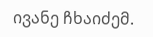ივანე ჩხაიძემ.